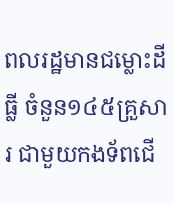ពលរដ្ឋមានជម្លោះដីធ្លី ចំនួន១៤៥គ្រួសារ ជាមួយកងទ័ពជើ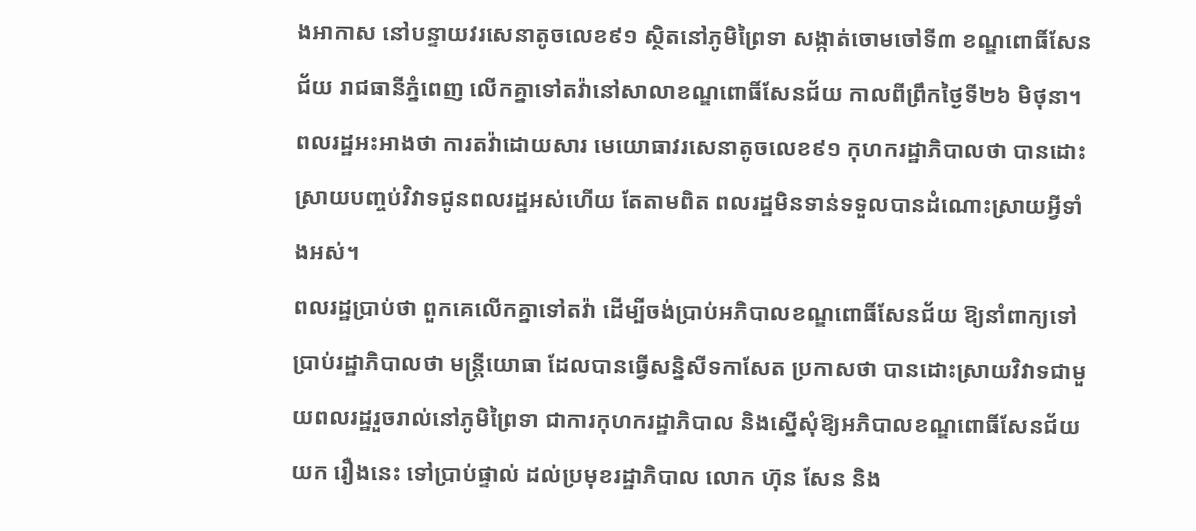ងអាកាស នៅបន្ទាយវរសេនាតូចលេខ៩១ ស្ថិតនៅភូមិព្រៃទា សង្កាត់ចោមចៅទី៣ ខណ្ឌពោធិ៍សែនជ័យ រាជធានីភ្នំពេញ លើកគ្នាទៅតវ៉ានៅសាលាខណ្ឌពោធិ៍សែនជ័យ កាលពីព្រឹកថ្ងៃទី២៦ មិថុនា។ ពលរដ្ឋអះអាងថា ការតវ៉ាដោយសារ មេយោធាវរសេនាតូចលេខ៩១ កុហករដ្ឋាភិបាលថា បានដោះស្រាយបញ្ចប់វិវាទជូនពលរដ្ឋអស់ហើយ តែតាមពិត ពលរដ្ឋមិនទាន់ទទួលបានដំណោះស្រាយអ្វីទាំងអស់។
ពលរដ្ឋប្រាប់ថា ពួកគេលើកគ្នាទៅតវ៉ា ដើម្បីចង់ប្រាប់អភិបាលខណ្ឌពោធិ៍សែនជ័យ ឱ្យនាំពាក្យទៅប្រាប់រដ្ឋាភិបាលថា មន្ត្រីយោធា ដែលបានធ្វើសន្និសីទកាសែត ប្រកាសថា បានដោះស្រាយវិវាទជាមួយពលរដ្ឋរួចរាល់នៅភូមិព្រៃទា ជាការកុហករដ្ឋាភិបាល និងស្នើសុំឱ្យអភិបាលខណ្ឌពោធិ៍សែនជ័យ យក រឿងនេះ ទៅប្រាប់ផ្ទាល់ ដល់ប្រមុខរដ្ឋាភិបាល លោក ហ៊ុន សែន និង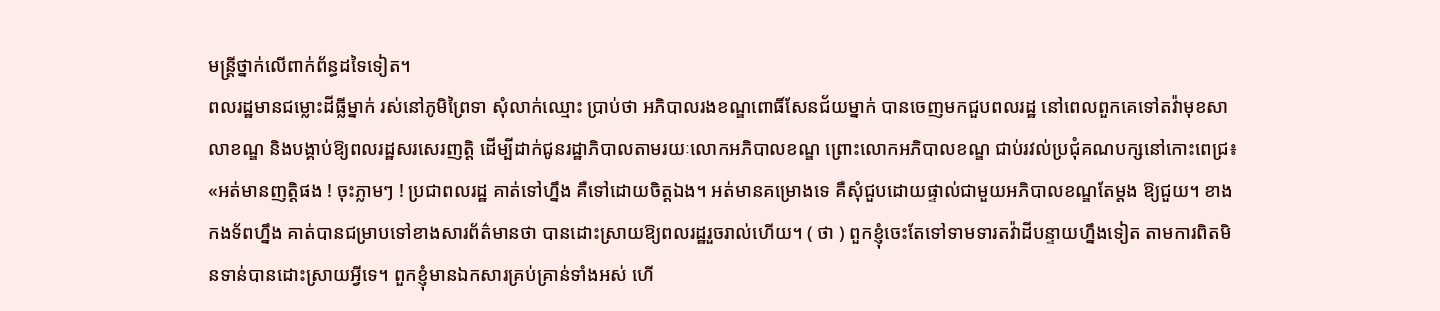មន្ត្រីថ្នាក់លើពាក់ព័ន្ធដទៃទៀត។
ពលរដ្ឋមានជម្លោះដីធ្លីម្នាក់ រស់នៅភូមិព្រៃទា សុំលាក់ឈ្មោះ ប្រាប់ថា អភិបាលរងខណ្ឌពោធិ៍សែនជ័យម្នាក់ បានចេញមកជួបពលរដ្ឋ នៅពេលពួកគេទៅតវ៉ាមុខសាលាខណ្ឌ និងបង្គាប់ឱ្យពលរដ្ឋសរសេរញត្តិ ដើម្បីដាក់ជូនរដ្ឋាភិបាលតាមរយៈលោកអភិបាលខណ្ឌ ព្រោះលោកអភិបាលខណ្ឌ ជាប់រវល់ប្រជុំគណបក្សនៅកោះពេជ្រ៖ «អត់មានញត្តិផង ! ចុះភ្លាមៗ ! ប្រជាពលរដ្ឋ គាត់ទៅហ្នឹង គឺទៅដោយចិត្តឯង។ អត់មានគម្រោងទេ គឺសុំជួបដោយផ្ទាល់ជាមួយអភិបាលខណ្ឌតែម្ដង ឱ្យជួយ។ ខាងកងទ័ពហ្នឹង គាត់បានជម្រាបទៅខាងសារព័ត៌មានថា បានដោះស្រាយឱ្យពលរដ្ឋរួចរាល់ហើយ។ ( ថា ) ពួកខ្ញុំចេះតែទៅទាមទារតវ៉ាដីបន្ទាយហ្នឹងទៀត តាមការពិតមិនទាន់បានដោះស្រាយអ្វីទេ។ ពួកខ្ញុំមានឯកសារគ្រប់គ្រាន់ទាំងអស់ ហើ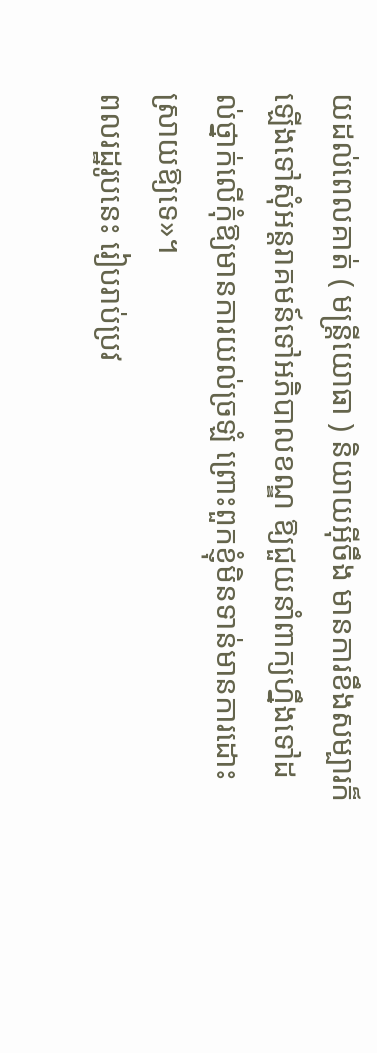យដល់ពេលគាត់ ( មន្ត្រីយោធា ) និយាយអ៊ីចឹង មានការខឹងសម្បារក៏ឡើងទៅសុំអន្តរាគមន៍ទៅអភិបាលខណ្ឌ ឱ្យជួយនាំពាក្យហ្នឹងទៅដល់ថ្នាក់លើកុំឱ្យមានការយល់ច្រឡំ ព្រោះពួកខ្ញុំមិនទាន់មានការដោះស្រាយឱ្យទេ»។
ពលរដ្ឋរូបនេះ រៀបរាប់ប្រវ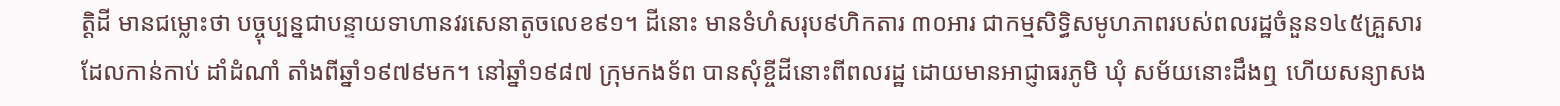ត្តិដី មានជម្លោះថា បច្ចុប្បន្នជាបន្ទាយទាហានវរសេនាតូចលេខ៩១។ ដីនោះ មានទំហំសរុប៩ហិកតារ ៣០អារ ជាកម្មសិទ្ធិសមូហភាពរបស់ពលរដ្ឋចំនួន១៤៥គ្រួសារ ដែលកាន់កាប់ ដាំដំណាំ តាំងពីឆ្នាំ១៩៧៩មក។ នៅឆ្នាំ១៩៨៧ ក្រុមកងទ័ព បានសុំខ្ចីដីនោះពីពលរដ្ឋ ដោយមានអាជ្ញាធរភូមិ ឃុំ សម័យនោះដឹងឮ ហើយសន្យាសង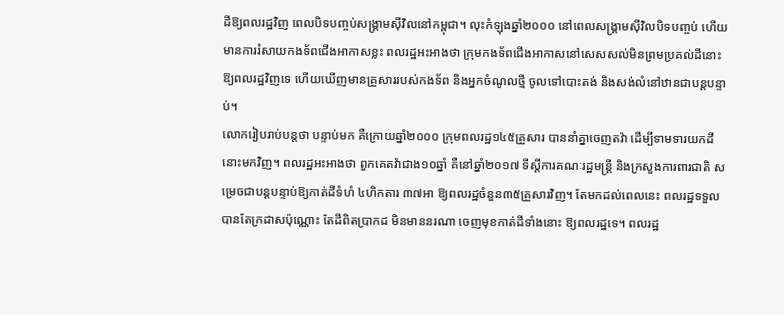ដីឱ្យពលរដ្ឋវិញ ពេលបិទបញ្ចប់សង្គ្រាមស៊ីវិលនៅកម្ពុជា។ លុះកំឡុងឆ្នាំ២០០០ នៅពេលសង្គ្រាមស៊ីវិលបិទបញ្ចប់ ហើយមានការរំសាយកងទ័ពជើងអាកាសខ្លះ ពលរដ្ឋអះអាងថា ក្រុមកងទ័ពជើងអាកាសនៅសេសសល់មិនព្រមប្រគល់ដីនោះ ឱ្យពលរដ្ឋវិញទេ ហើយឃើញមានគ្រួសាររបស់កងទ័ព និងអ្នកចំណូលថ្មី ចូលទៅបោះតង់ និងសង់លំនៅឋានជាបន្តបន្ទាប់។
លោករៀបរាប់បន្តថា បន្ទាប់មក គឺក្រោយឆ្នាំ២០០០ ក្រុមពលរដ្ឋ១៤៥គ្រួសារ បាននាំគ្នាចេញតវ៉ា ដើម្បីទាមទារយកដីនោះមកវិញ។ ពលរដ្ឋអះអាងថា ពួកគេតវ៉ាជាង១០ឆ្នាំ គឺនៅឆ្នាំ២០១៧ ទីស្ដីការគណៈរដ្ឋមន្ត្រី និងក្រសួងការពារជាតិ សម្រេចជាបន្តបន្ទាប់ឱ្យកាត់ដីទំហំ ៤ហិកតារ ៣៧អា ឱ្យពលរដ្ឋចំនួន៣៥គ្រួសារវិញ។ តែមកដល់ពេលនេះ ពលរដ្ឋទទួលបានតែក្រដាសប៉ុណ្ណោះ តែដីពិតប្រាកដ មិនមាននរណា ចេញមុខកាត់ដីទាំងនោះ ឱ្យពលរដ្ឋទេ។ ពលរដ្ឋ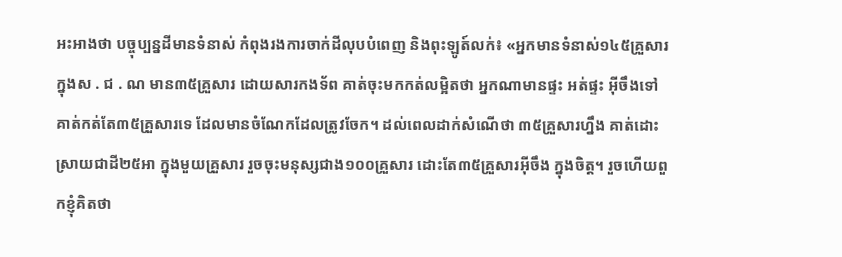អះអាងថា បច្ចុប្បន្នដីមានទំនាស់ កំពុងរងការចាក់ដីលុបបំពេញ និងពុះឡូត៍លក់៖ «អ្នកមានទំនាស់១៤៥គ្រួសារ ក្នុងស . ជ . ណ មាន៣៥គ្រួសារ ដោយសារកងទ័ព គាត់ចុះមកកត់លម្អិតថា អ្នកណាមានផ្ទះ អត់ផ្ទះ អ៊ីចឹងទៅ គាត់កត់តែ៣៥គ្រួសារទេ ដែលមានចំណែកដែលត្រូវចែក។ ដល់ពេលដាក់សំណើថា ៣៥គ្រួសារហ្នឹង គាត់ដោះស្រាយជាដី២៥អា ក្នុងមួយគ្រួសារ រួចចុះមនុស្សជាង១០០គ្រួសារ ដោះតែ៣៥គ្រួសារអ៊ីចឹង ក្នុងចិត្ត។ រួចហើយពួកខ្ញុំគិតថា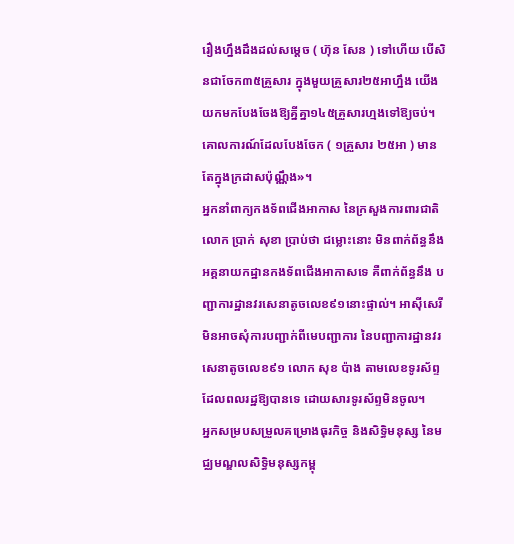រឿងហ្នឹងដឹងដល់សម្ដេច ( ហ៊ុន សែន ) ទៅហើយ បើសិនជាចែក៣៥គ្រួសារ ក្នុងមួយគ្រួសារ២៥អាហ្នឹង យើងយកមកបែងចែងឱ្យគ្នីគ្នា១៤៥គ្រួសារហ្មងទៅឱ្យចប់។ គោលការណ៍ដែលបែងចែក ( ១គ្រួសារ ២៥អា ) មានតែក្នុងក្រដាសប៉ុណ្ណឹង»។
អ្នកនាំពាក្យកងទ័ពជើងអាកាស នៃក្រសួងការពារជាតិ លោក ប្រាក់ សុខា ប្រាប់ថា ជម្លោះនោះ មិនពាក់ព័ន្ធនឹងអគ្គនាយកដ្ឋានកងទ័ពជើងអាកាសទេ គឺពាក់ព័ន្ធនឹង បញ្ជាការដ្ឋានវរសេនាតូចលេខ៩១នោះផ្ទាល់។ អាស៊ីសេរី មិនអាចសុំការបញ្ជាក់ពីមេបញ្ជាការ នៃបញ្ជាការដ្ឋានវរសេនាតូចលេខ៩១ លោក សុខ ប៉ាង តាមលេខទូរស័ព្ទ ដែលពលរដ្ឋឱ្យបានទេ ដោយសារទូរស័ព្ទមិនចូល។
អ្នកសម្របសម្រួលគម្រោងធុរកិច្ច និងសិទ្ធិមនុស្ស នៃមជ្ឈមណ្ឌលសិទ្ធិមនុស្សកម្ពុ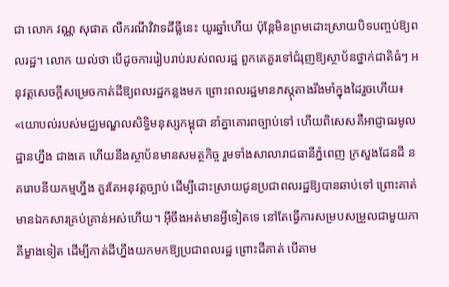ជា លោក វណ្ណ សុផាត លឺករណីវិវាទដីធ្លីនេះ យូរឆ្នាំហើយ ប៉ុន្តែមិនព្រមដោះស្រាយបិទបញ្ចប់ឱ្យពលរដ្ឋ។ លោក យល់ថា បើដូចការរៀបរាប់របស់ពលរដ្ឋ ពួកគេគួរទៅជំរុញឱ្យស្ថាប័នថ្នាក់ជាតិធំៗ អនុវត្តសេចក្ដីសម្រេចកាត់ដីឱ្យពលរដ្ឋកន្លងមក ព្រោះពលរដ្ឋមានភស្តុតាងរឹងមាំក្នុងដៃរួចហើយ៖ «យោបល់របស់មជ្ឈមណ្ឌលសិទ្ធិមនុស្សកម្ពុជា នាំគ្នាគោរពច្បាប់ទៅ ហើយពិសេសគឺអាជ្ញាធរមូលដ្ឋានហ្នឹង ជាងគេ ហើយនឹងស្ថាប័នមានសមត្ថកិច្ច រួមទាំងសាលារាជធានីភ្នំពេញ ក្រសួងដែនដី នគរោបនីយកម្មហ្នឹង គួរតែអនុវត្តច្បាប់ ដើម្បីដោះស្រាយជូនប្រជាពលរដ្ឋឱ្យបានឆាប់ទៅ ព្រោះគាត់មានឯកសារគ្រប់គ្រាន់អស់ហើយ។ អ៊ីចឹងអត់មានអ្វីទៀតទេ នៅតែធ្វើការសម្របសម្រួលជាមួយភាគីម្ខាងទៀត ដើម្បីកាត់ដីហ្នឹងយកមកឱ្យប្រជាពលរដ្ឋ ព្រោះដីគាត់ បើតាម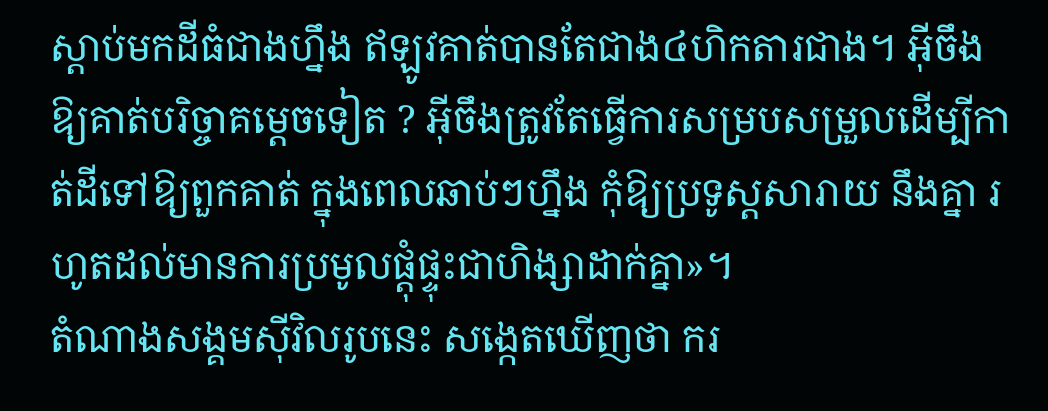ស្ដាប់មកដីធំជាងហ្នឹង ឥឡូវគាត់បានតែជាង៤ហិកតារជាង។ អ៊ីចឹង ឱ្យគាត់បរិច្ចាគម្ដេចទៀត ? អ៊ីចឹងត្រូវតែធ្វើការសម្របសម្រួលដើម្បីកាត់ដីទៅឱ្យពួកគាត់ ក្នុងពេលឆាប់ៗហ្នឹង កុំឱ្យប្រទូស្តសារាយ នឹងគ្នា រហូតដល់មានការប្រមូលផ្ដុំផ្ទុះជាហិង្សាដាក់គ្នា»។
តំណាងសង្គមស៊ីវិលរូបនេះ សង្កេតឃើញថា ករ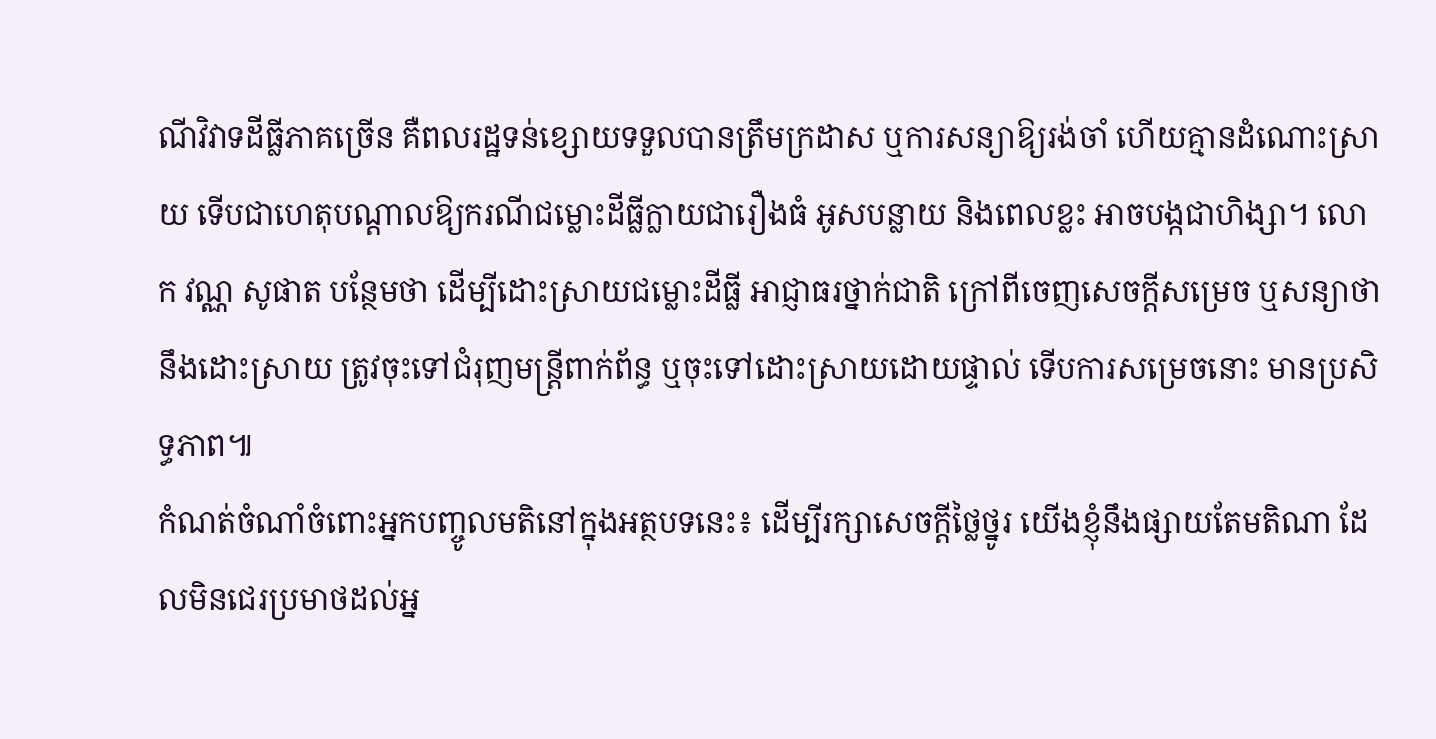ណីវិវាទដីធ្លីភាគច្រើន គឺពលរដ្ឋទន់ខ្សោយទទួលបានត្រឹមក្រដាស ឬការសន្យាឱ្យរង់ចាំ ហើយគ្មានដំណោះស្រាយ ទើបជាហេតុបណ្ដាលឱ្យករណីជម្លោះដីធ្លីក្លាយជារឿងធំ អូសបន្លាយ និងពេលខ្លះ អាចបង្កជាហិង្សា។ លោក វណ្ណ សូផាត បន្ថែមថា ដើម្បីដោះស្រាយជម្លោះដីធ្លី អាជ្ញាធរថ្នាក់ជាតិ ក្រៅពីចេញសេចក្ដីសម្រេច ឬសន្យាថា នឹងដោះស្រាយ ត្រូវចុះទៅជំរុញមន្ត្រីពាក់ព័ន្ធ ឬចុះទៅដោះស្រាយដោយផ្ទាល់ ទើបការសម្រេចនោះ មានប្រសិទ្ធភាព៕
កំណត់ចំណាំចំពោះអ្នកបញ្ចូលមតិនៅក្នុងអត្ថបទនេះ៖ ដើម្បីរក្សាសេចក្ដីថ្លៃថ្នូរ យើងខ្ញុំនឹងផ្សាយតែមតិណា ដែលមិនជេរប្រមាថដល់អ្ន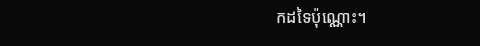កដទៃប៉ុណ្ណោះ។